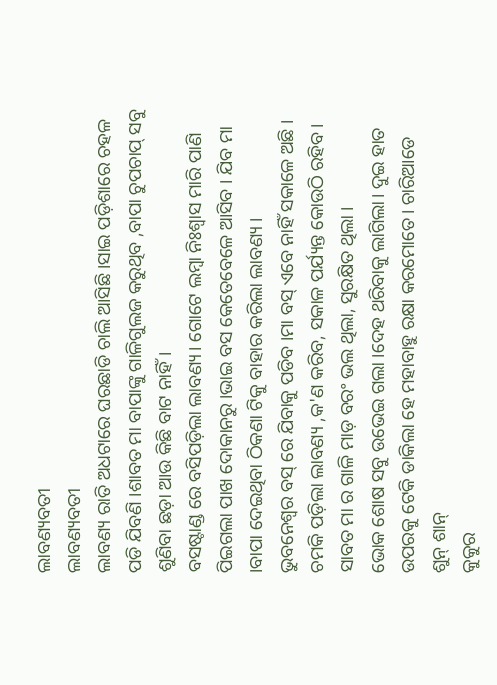ଲାବଣ୍ୟବତୀ
ଲାବଣ୍ୟବତୀ
ଲାବଣ୍ୟ ରାତି ଅଧଟାରେ ଘରଛାଡି ଚାଲି ଆସିଛି।ସାଇ ପଡ଼ିଶାରେ ଚହଳ ପଡି ଯିବଣି ।ଶାବତ ମା ବାପାଙ୍କୁ ଗାଳିଗୁଲଜ କରୁଥିବ ,ବାପା ଚୁପଚାପ୍ ସବୁ ଶୁଣିବା ଛଡ଼ା ଆଉ କିଛି ବାଟ ନାହିଁ।
ବସଷ୍ଟାଣ୍ଡ ରେ ବସିପଡ଼ିଲା ଲାବଣ୍ୟ। ଗୋଟେ ଲମ୍ବା ନିଃଶ୍ୱାସ ମାରି ପାଣି ପିଇଗଲା ପାଖ ଦୋକାନରୁ ।ଭାଇ ବସ କେତେବେଳେ ଆସିବ । ଯିବ ମା ।ବାପା ଦେଇଥିବା ଠିକଣା ଟିକୁ ବାହାର କରିଲା ଲାବଣ୍ୟ ।
ଭୁବନେଶ୍ୱର ବସ୍ ରେ ଯିବାକୁ ପଡିବ ।ମା ବସ୍ ଏବେ ନାହିଁ ସକାଳେ ଅଛି । ଚମକି ପଡ଼ିଲା ଲାବଣ୍ୟ ,କ'ଣ କରିବ, ସକାଳ ପର୍ଯ୍ୟନ୍ତ କୋଉଠି ରହିବ। ସାବତ ମା ର ଗାଳି ମାଡ଼ ବରଂ ଭଲ ଥିଲା, ସୁରକ୍ଷିତ ଥିଲା ।
ଭୋକ ଶୋଷ ସବୁ ଉଭେଇ ଗଲା ।ଦେହ ଥରିବାକୁ ଲାଗିଲା। ଦୁଇ ହାତ ଉପରକୁ ଟେକି ଡାକିଲା ହେ ମହାବାହୁ ରକ୍ଷା କରମୋତେ। ଚାରିଆଡେ ଶୁନ୍ ଶାନ୍
କୁକୁର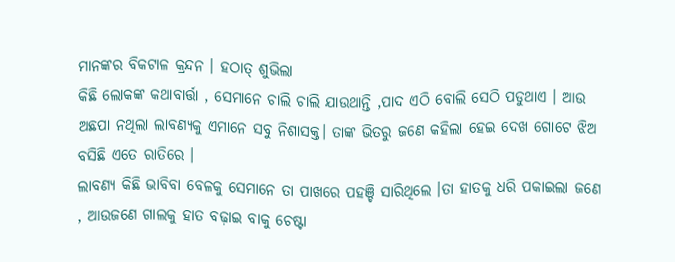ମାନଙ୍କର ବିକଟାଳ କ୍ରନ୍ଦନ । ହଠାତ୍ ଶୁଭିଲା
କିଛି ଲୋକଙ୍କ କଥାବାର୍ତ୍ତା , ସେମାନେ ଚାଲି ଚାଲି ଯାଉଥାନ୍ତି ,ପାଦ ଏଠି ବୋଲି ସେଠି ପଡୁଥାଏ । ଆଉ ଅଛପା ନଥିଲା ଲାବଣ୍ୟକୁ ଏମାନେ ସବୁ ନିଶାସକ୍ତ। ତାଙ୍କ ଭିତରୁ ଜଣେ କହିଲା ହେଇ ଦେଖ ଗୋଟେ ଝିଅ ବସିଛି ଏତେ ରାତିରେ ।
ଲାବଣ୍ୟ କିଛି ଭାବିବା ବେଳକୁ ସେମାନେ ତା ପାଖରେ ପହଞ୍ଚି ସାରିଥିଲେ ।ତା ହାତକୁ ଧରି ପକାଇଲା ଜଣେ , ଆଉଜଣେ ଗାଲକୁ ହାତ ବଢ଼ାଇ ବାକୁ ଚେଷ୍ଟା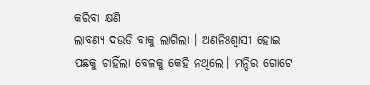କରିବା କ୍ଷଣି
ଲାବଣ୍ୟ ଦଉଡି ବାକୁ ଲାଗିଲା । ଅଣନିଃଶ୍ବାସୀ ହୋଇ ପଛକୁ ଚାହିଁଲା ବେଳକୁ କେହି ନଥିଲେ। ମନ୍ଦିର ଗୋଟେ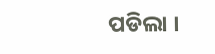ପଡିଲା ।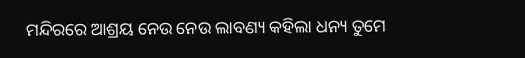ମନ୍ଦିରରେ ଆଶ୍ରୟ ନେଉ ନେଉ ଲାବଣ୍ୟ କହିଲା ଧନ୍ୟ ତୁମେ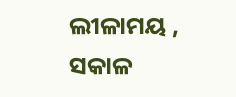ଲୀଳାମୟ , ସକାଳ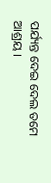ପର୍ଯ୍ୟନ୍ତ ଦେଇ ଦେଲ ତମେ ଆଶ୍ରୟ ।